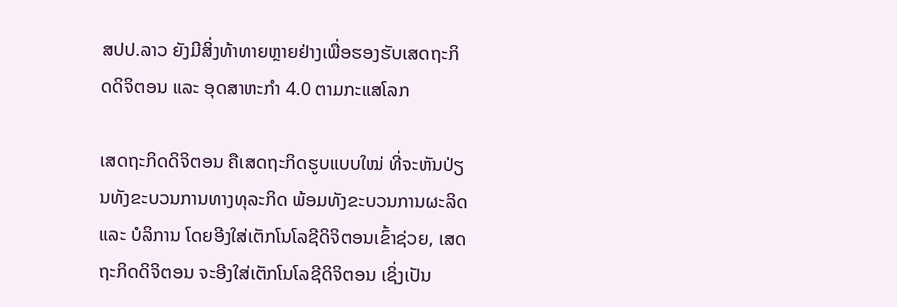ສປປ.ລາວ ຍັງມີສິ່ງທ້າທາຍຫຼາຍຢ່າງເພື່ອຮອງຮັບເສດຖະກິດດິຈິຕອນ ແລະ ອຸດສາຫະກຳ 4.0 ຕາມກະແສໂລກ

ເສດຖະກິດດິຈິຕອນ ຄືເສດຖະກິດຮູບແບບໃໝ່ ທີ່ຈະຫັນປ່ຽນທັງຂະບວນການທາງທຸລະກິດ ພ້ອມທັງຂະບວນການຜະລິດ ແລະ ບໍລິການ ໂດຍອີງໃສ່ເຕັກໂນໂລຊີດິຈິຕອນເຂົ້າຊ່ວຍ, ເສດຖະກິດດິຈິຕອນ ຈະອີງໃສ່ເຕັກໂນໂລຊີດິຈິຕອນ ເຊິ່ງເປັນ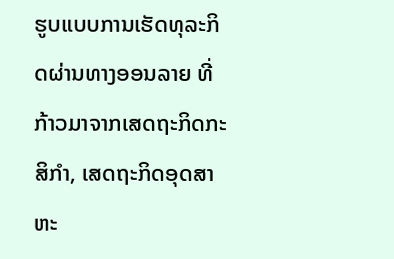ຮູບແບບການເຮັດທຸລະກິດຜ່ານທາງອອນລາຍ ທີ່ກ້າວມາຈາກເສດຖະກິດກະສິກຳ, ເສດຖະກິດອຸດສາຫະ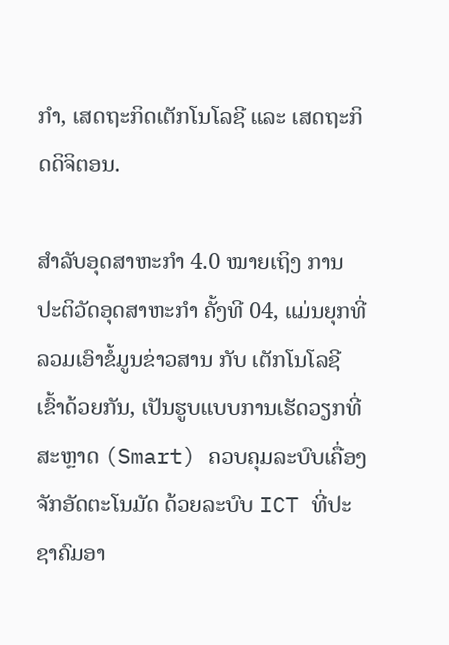ກຳ, ເສດຖະກິດເຕັກໂນໂລຊີ ແລະ ເສດຖະກິດດິຈິຕອນ.

ສຳລັບອຸດສາຫະກຳ 4.0 ໝາຍເຖິງ ການປະຕິວັດອຸດສາຫະກຳ ຄັ້ງທີ 04, ແມ່ນຍຸກທີ່ລວມເອົາຂໍ້ມູນຂ່າວສານ ກັບ ເຕັກໂນໂລຊີເຂົ້າດ້ວຍກັນ, ເປັນຮູບແບບການເຮັດວຽກທີ່ສະຫຼາດ (Smart) ຄວບຄຸມລະບົບເຄື່ອງຈັກອັດຕະໂນມັດ ດ້ວຍລະບົບ ICT ທີ່ປະຊາຄົມອາ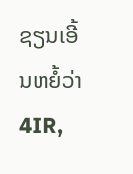ຊຽນເອີ້ນຫຍໍ້ວ່າ 4IR,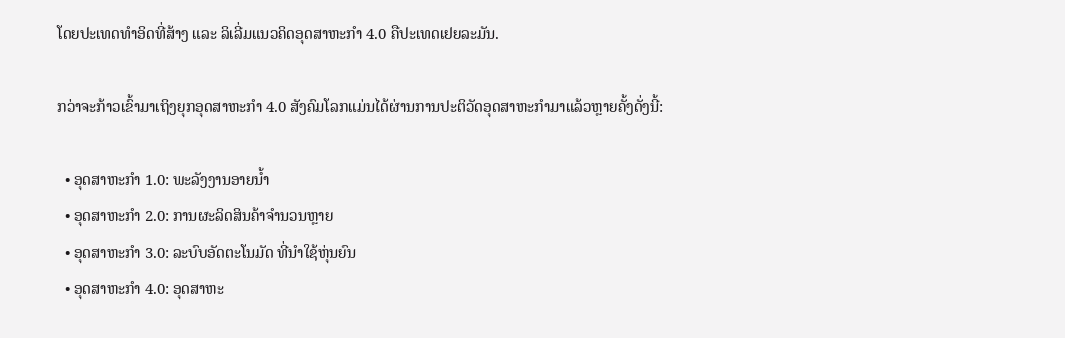ໂດຍປະເທດທຳອິດທີ່ສ້າງ ແລະ ລິເລີ່ມແນວຄິດອຸດສາຫະກຳ 4.0 ຄືປະເທດເຢຍລະມັນ.

ກວ່າຈະກ້າວເຂົ້າມາເຖິງຍຸກອຸດສາຫະກຳ 4.0 ສັງຄົມໂລກແມ່ນໄດ້ຜ່ານການປະຕິວັດອຸດສາຫະກຳມາແລ້ວຫຼາຍຄັ້ງດັ່ງນີ້:

  • ອຸດສາຫະກຳ 1.0: ພະລັງງານອາຍນ້ຳ
  • ອຸດສາຫະກຳ 2.0: ການຜະລິດສິນຄ້າຈຳນວນຫຼາຍ
  • ອຸດສາຫະກຳ 3.0: ລະບົບອັດຕະໂນມັດ ທີ່ນຳໃຊ້ຫຸ່ນຍົນ
  • ອຸດສາຫະກຳ 4.0: ອຸດສາຫະ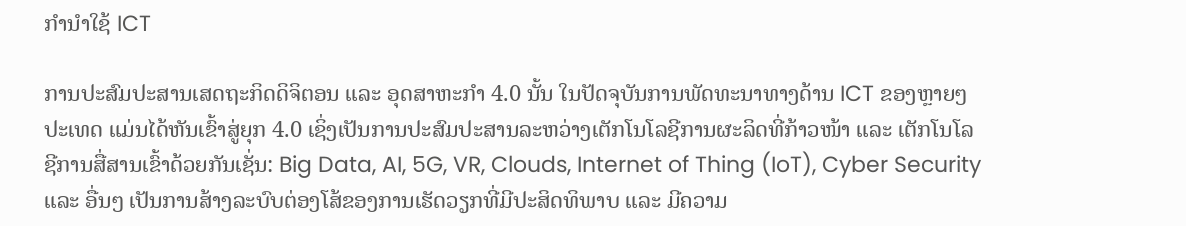ກຳນຳໃຊ້ ICT

ການປະສົມປະສານເສດຖະກິດດິຈິຕອນ ແລະ ອຸດສາຫະກຳ 4.0 ນັ້ນ ໃນປັດຈຸບັນການພັດທະນາທາງດ້ານ ICT ຂອງຫຼາຍໆປະເທດ ແມ່ນໄດ້ຫັນເຂົ້າສູ່ຍຸກ 4.0 ເຊິ່ງເປັນການປະສົມປະສານລະຫວ່າງເຕັກໂນໂລຊີການຜະລິດທີ່ກ້າວໜ້າ ແລະ ເຕັກໂນໂລຊີການສື່ສານເຂົ້າດ້ວຍກັນເຊັ່ນ: Big Data, AI, 5G, VR, Clouds, Internet of Thing (IoT), Cyber Security ແລະ ອື່ນໆ ເປັນການສ້າງລະບົບຕ່ອງໂສ້ຂອງການເຮັດວຽກທີ່ມີປະສິດທິພາບ ແລະ ມີຄວາມ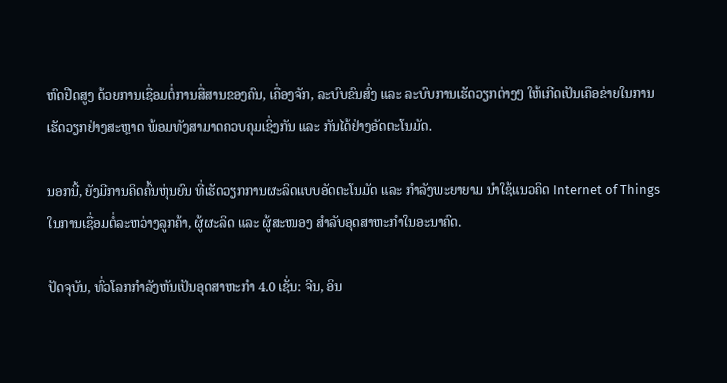ຫົດຢືດສູງ ດ້ວຍການເຊື່ອມຕໍ່ການສື່ສານຂອງຄົນ, ເຄື່ອງຈັກ, ລະບົບຂົນສົ່ງ ແລະ ລະບົບການເຮັດວຽກຕ່າງໆ ໃຫ້ເກີດເປັນເຄືອຂ່າຍໃນການເຮັດວຽກຢ່າງສະຫຼາດ ພ້ອມທັງສາມາດຄວບຄຸມເຊິ່ງກັນ ແລະ ກັນໄດ້ຢ່າງອັດຕະໂນມັດ.

ນອກນີ້, ຍັງມີການຄິດຄົ້ນຫຸ່ນຍົນ ທີ່ເຮັດວຽກການຜະລິດແບບອັດຕະໂນມັດ ແລະ ກຳລັງພະຍາຍາມ ນຳໃຊ້ແນວຄິດ Internet of Things ໃນການເຊື່ອມຕໍ່ລະຫວ່າງລູກຄ້າ, ຜູ້ຜະລິດ ແລະ ຜູ້ສະໜອງ ສຳລັບອຸດສາຫະກຳໃນອະນາຄົດ.

ປັດຈຸບັນ, ທົ່ວໂລກກຳລັງຫັນເປັນອຸດສາຫະກຳ 4.0 ເຊັ່ນ: ຈີນ, ອິນ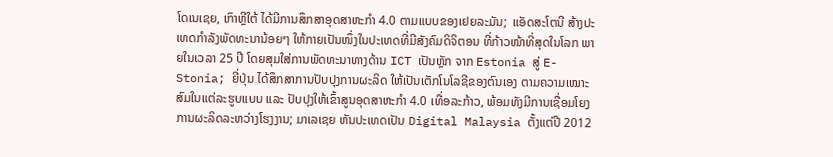ໂດເນເຊຍ, ເກົາຫຼີໃຕ້ ໄດ້ມີການສຶກສາອຸດສາຫະກຳ 4.0 ຕາມແບບຂອງເຢຍລະມັນ;  ແອັດສະໂຕນີ ສ້າງປະເທດກຳລັງພັດທະນານ້ອຍໆ ໃຫ້ກາຍເປັນໜຶ່ງໃນປະເທດທີ່ມີສັງຄົມດິຈິຕອນ ທີ່ກ້າວໜ້າທີ່ສຸດໃນໂລກ ພາຍໃນເວລາ 25 ປີ ໂດຍສຸມໃສ່ການພັດທະນາທາງດ້ານ ICT ເປັນຫຼັກ ຈາກ Estonia ສູ່ E-Stonia; ຍີ່ປຸ່ນ ໄດ້ສຶກສາການປັບປຸງການຜະລິດ ໃຫ້ເປັນເຕັກໂນໂລຊີຂອງຕົນເອງ ຕາມຄວາມເໝາະສົມໃນແຕ່ລະຮູບແບບ ແລະ ປັບປຸງໃຫ້ເຂົ້າສູນອຸດສາຫະກຳ 4.0 ເທື່ອລະກ້າວ, ພ້ອມທັງມີການເຊື່ອມໂຍງການຜະລິດລະຫວ່າງໂຮງງານ; ມາເລເຊຍ ຫັນປະເທດເປັນ Digital Malaysia ຕັ້ງແຕ່ປີ 2012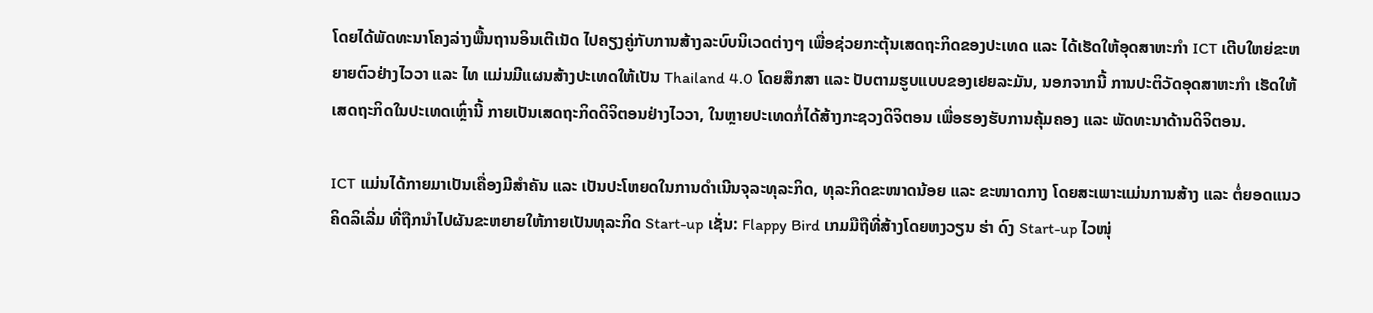ໂດຍໄດ້ພັດທະນາໂຄງລ່າງພື້ນຖານອິນເຕີເນັດ ໄປຄຽງຄູ່ກັບການສ້າງລະບົບນິເວດຕ່າງໆ ເພື່ອຊ່ວຍກະຕຸ້ນເສດຖະກິດຂອງປະເທດ ແລະ ໄດ້ເຮັດໃຫ້ອຸດສາຫະກຳ ICT ເຕີບໃຫຍ່ຂະຫຍາຍຕົວຢ່າງໄວວາ ແລະ ໄທ ແມ່ນມີແຜນສ້າງປະເທດໃຫ້ເປັນ Thailand 4.0 ໂດຍສຶກສາ ແລະ ປັບຕາມຮູບແບບຂອງເຢຍລະມັນ, ນອກຈາກນີ້ ການປະຕິວັດອຸດສາຫະກຳ ເຮັດໃຫ້ເສດຖະກິດໃນປະເທດເຫຼົ່ານີ້ ກາຍເປັນເສດຖະກິດດິຈິຕອນຢ່າງໄວວາ, ໃນຫຼາຍປະເທດກໍ່ໄດ້ສ້າງກະຊວງດິຈິຕອນ ເພື່ອຮອງຮັບການຄຸ້ມຄອງ ແລະ ພັດທະນາດ້ານດິຈິຕອນ.

ICT ແມ່ນໄດ້ກາຍມາເປັນເຄື່ອງມີສຳຄັນ ແລະ ເປັນປະໂຫຍດໃນການດຳເນີນຈຸລະທຸລະກິດ, ທຸລະກິດຂະໜາດນ້ອຍ ແລະ ຂະໜາດກາງ ໂດຍສະເພາະແມ່ນການສ້າງ ແລະ ຕໍ່ຍອດແນວຄິດລິເລີ່ມ ທີ່ຖືກນຳໄປຜັນຂະຫຍາຍໃຫ້ກາຍເປັນທຸລະກິດ Start-up ເຊັ່ນ: Flappy Bird ເກມມືຖືທີ່ສ້າງໂດຍຫງວຽນ ຮ່າ ດົງ Start-up ໄວໜຸ່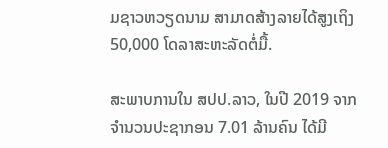ມຊາວຫວຽດນາມ ສາມາດສ້າງລາຍໄດ້ສູງເຖິງ 50,000 ໂດລາສະຫະລັດຕໍ່ມື້.

ສະພາບການໃນ ສປປ.ລາວ, ໃນປີ 2019 ຈາກຈຳນວນປະຊາກອນ 7.01 ລ້ານຄົນ ໄດ້ມີ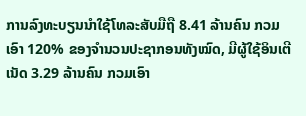ການລົງທະບຽນນຳໃຊ້ໂທລະສັບມືຖື 8.41 ລ້ານຄົນ ກວມເອົາ 120% ຂອງຈຳນວນປະຊາກອນທັງໝົດ, ມີຜູ້ໃຊ້ອິນເຕີເນັດ 3.29 ລ້ານຄົນ ກວມເອົາ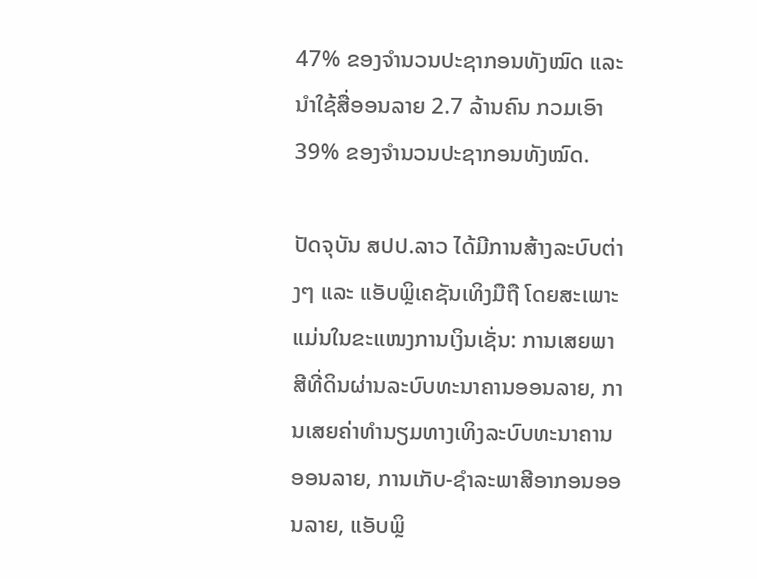47% ຂອງຈຳນວນປະຊາກອນທັງໝົດ ແລະ ນຳໃຊ້ສື່ອອນລາຍ 2.7 ລ້ານຄົນ ກວມເອົາ 39% ຂອງຈຳນວນປະຊາກອນທັງໝົດ.

ປັດຈຸບັນ ສປປ.ລາວ ໄດ້ມີການສ້າງລະບົບຕ່າງໆ ແລະ ແອັບພຼິເຄຊັນເທິງມືຖື ໂດຍສະເພາະແມ່ນໃນຂະແໜງການເງິນເຊັ່ນ: ການເສຍພາສີທີ່ດິນຜ່ານລະບົບທະນາຄານອອນລາຍ, ການເສຍຄ່າທຳນຽມທາງເທິງລະບົບທະນາຄານອອນລາຍ, ການເກັບ-ຊຳລະພາສີອາກອນອອນລາຍ, ແອັບພຼິ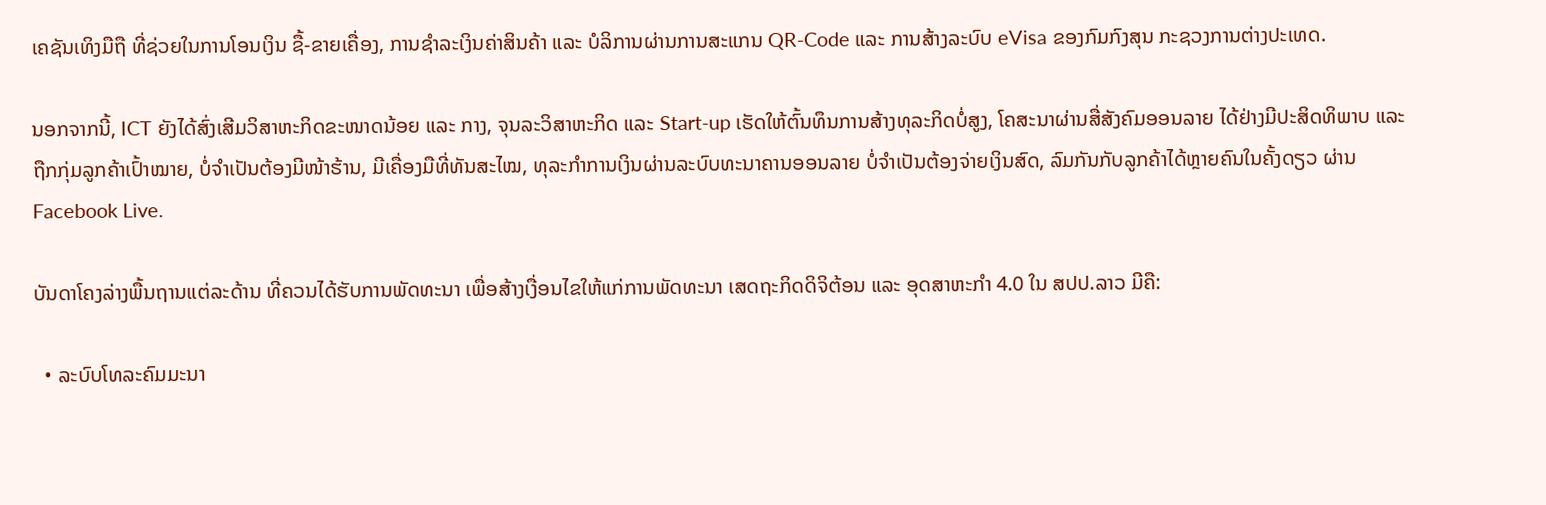ເຄຊັນເທິງມືຖື ທີ່ຊ່ວຍໃນການໂອນເງິນ ຊື້-ຂາຍເຄື່ອງ, ການຊຳລະເງິນຄ່າສິນຄ້າ ແລະ ບໍລິການຜ່ານການສະແກນ QR-Code ແລະ ການສ້າງລະບົບ eVisa ຂອງກົມກົງສຸນ ກະຊວງການຕ່າງປະເທດ.

ນອກຈາກນີ້, ICT ຍັງໄດ້ສົ່ງເສີມວິສາຫະກິດຂະໜາດນ້ອຍ ແລະ ກາງ, ຈຸນລະວິສາຫະກິດ ແລະ Start-up ເຮັດໃຫ້ຕົ້ນທຶນການສ້າງທຸລະກິດບໍ່ສູງ, ໂຄສະນາຜ່ານສື່ສັງຄົມອອນລາຍ ໄດ້ຢ່າງມີປະສິດທິພາບ ແລະ ຖືກກຸ່ມລູກຄ້າເປົ້າໝາຍ, ບໍ່ຈຳເປັນຕ້ອງມີໜ້າຮ້ານ, ມີເຄື່ອງມືທີ່ທັນສະໄໝ, ທຸລະກຳການເງິນຜ່ານລະບົບທະນາຄານອອນລາຍ ບໍ່ຈຳເປັນຕ້ອງຈ່າຍເງິນສົດ, ລົມກັນກັບລູກຄ້າໄດ້ຫຼາຍຄົນໃນຄັ້ງດຽວ ຜ່ານ Facebook Live.

ບັນດາໂຄງລ່າງພື້ນຖານແຕ່ລະດ້ານ ທີ່ຄວນໄດ້ຮັບການພັດທະນາ ເພື່ອສ້າງເງື່ອນໄຂໃຫ້ແກ່ການພັດທະນາ ເສດຖະກິດດິຈິຕ້ອນ ແລະ ອຸດສາຫະກຳ 4.0 ໃນ ສປປ.ລາວ ມີຄື:

  • ລະບົບໂທລະຄົມມະນາ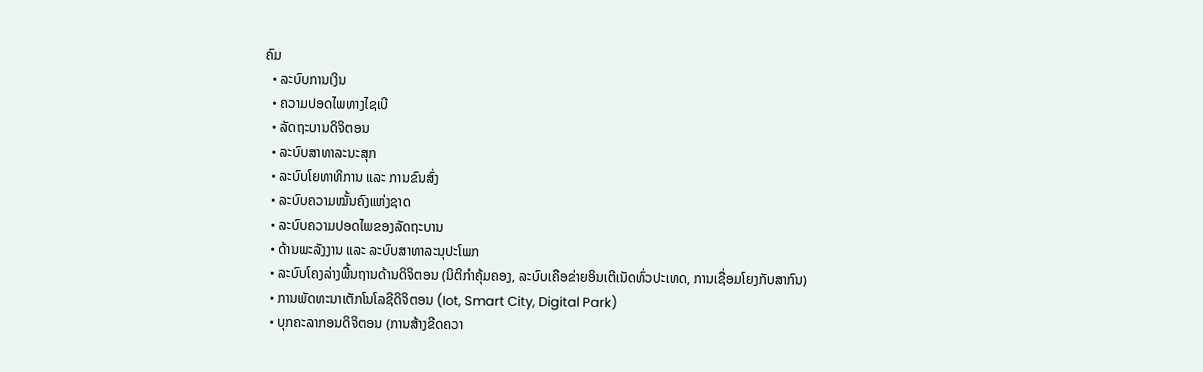ຄົມ
  • ລະບົບການເງິນ
  • ຄວາມປອດໄພທາງໄຊເບີ
  • ລັດຖະບານດິຈິຕອນ
  • ລະບົບສາທາລະນະສຸກ
  • ລະບົບໂຍທາທິການ ແລະ ການຂົນສົ່ງ
  • ລະບົບຄວາມໝັ້ນຄົງແຫ່ງຊາດ
  • ລະບົບຄວາມປອດໄພຂອງລັດຖະບານ
  • ດ້ານພະລັງງານ ແລະ ລະບົບສາທາລະນຸປະໂພກ
  • ລະບົບໂຄງລ່າງພື້ນຖານດ້ານດິຈິຕອນ (ນິຕິກຳຄຸ້ມຄອງ, ລະບົບເຄືອຂ່າຍອິນເຕີເນັດທົ່ວປະເທດ, ການເຊື່ອມໂຍງກັບສາກົນ)
  • ການພັດທະນາເຕັກໂນໂລຊີດິຈິຕອນ (Iot, Smart City, Digital Park)
  • ບຸກຄະລາກອນດິຈິຕອນ (ການສ້າງຂີດຄວາ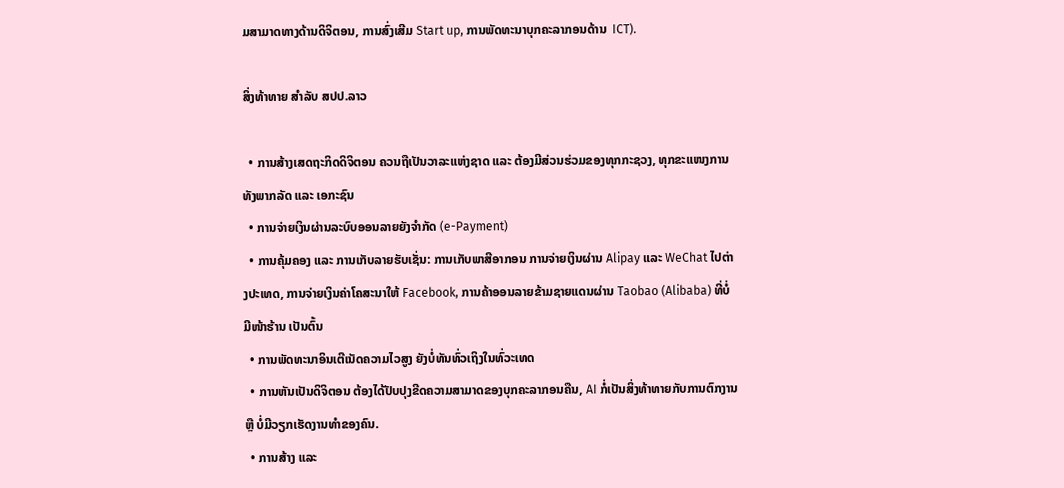ມສາມາດທາງດ້ານດິຈິຕອນ, ການສົ່ງເສີມ Start up, ການພັດທະນາບຸກຄະລາກອນດ້ານ  ICT).

ສິ່ງທ້າທາຍ ສຳລັບ ສປປ.ລາວ

  • ການສ້າງເສດຖະກິດດິຈິຕອນ ຄວນຖືເປັນວາລະແຫ່ງຊາດ ແລະ ຕ້ອງມີສ່ວນຮ່ວມຂອງທຸກກະຊວງ, ທຸກຂະແໜງການທັງພາກລັດ ແລະ ເອກະຊົນ
  • ການຈ່າຍເງິນຜ່ານລະບົບອອນລາຍຍັງຈຳກັດ (e-Payment)
  • ການຄຸ້ມຄອງ ແລະ ການເກັບລາຍຮັບເຊັ່ນ: ການເກັບພາສີອາກອນ ການຈ່າຍເງິນຜ່ານ Alipay ແລະ WeChat ໄປຕ່າງປະເທດ, ການຈ່າຍເງິນຄ່າໂຄສະນາໃຫ້ Facebook, ການຄ້າອອນລາຍຂ້າມຊາຍແດນຜ່ານ Taobao (Alibaba) ທີ່ບໍ່ມີໜ້າຮ້ານ ເປັນຕົ້ນ
  • ການພັດທະນາອິນເຕີເນັດຄວາມໄວສູງ ຍັງບໍ່ທັນທົ່ວເຖິງໃນທົ່ວະເທດ
  • ການຫັນເປັນດິຈິຕອນ ຕ້ອງໄດ້ປັບປຸງຂີດຄວາມສາມາດຂອງບຸກຄະລາກອນຄືນ, AI ກໍ່ເປັນສິ່ງທ້າທາຍກັບການຕົກງານ ຫຼື ບໍ່ມີວຽກເຮັດງານທຳຂອງຄົນ.
  • ການສ້າງ ແລະ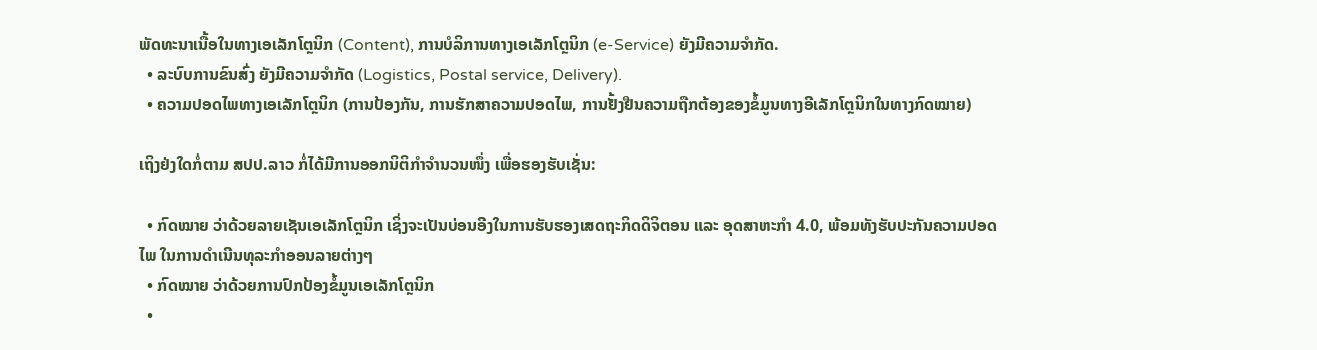ພັດທະນາເນື້ອໃນທາງເອເລັກໂຕຼນິກ (Content), ການບໍລິການທາງເອເລັກໂຕຼນິກ (e-Service) ຍັງມີຄວາມຈຳກັດ.
  • ລະບົບການຂົນສົ່ງ ຍັງມີຄວາມຈຳກັດ (Logistics, Postal service, Delivery).
  • ຄວາມປອດໄພທາງເອເລັກໂຕຼນິກ (ການປ້ອງກັນ, ການຮັກສາຄວາມປອດໄພ, ການຢັ້ງຢືນຄວາມຖືກຕ້ອງຂອງຂໍ້ມູນທາງອີເລັກໂຕຼນິກໃນທາງກົດໝາຍ)

ເຖິງຢ່ງໃດກໍ່ຕາມ ສປປ.ລາວ ກໍ່ໄດ້ມີການອອກນິຕິກຳຈຳນວນໜຶ່ງ ເພື່ອຮອງຮັບເຊັ່ນ:

  • ກົດໝາຍ ວ່າດ້ວຍລາຍເຊັນເອເລັກໂຕຼນິກ ເຊິ່ງຈະເປັນບ່ອນອີງໃນການຮັບຮອງເສດຖະກິດດິຈິຕອນ ແລະ ອຸດສາຫະກຳ 4.0, ພ້ອມທັງຮັບປະກັນຄວາມປອດໄພ ໃນການດຳເນີນທຸລະກຳອອນລາຍຕ່າງໆ
  • ກົດໝາຍ ວ່າດ້ວຍການປົກປ້ອງຂໍ້ມູນເອເລັກໂຕຼນິກ
  •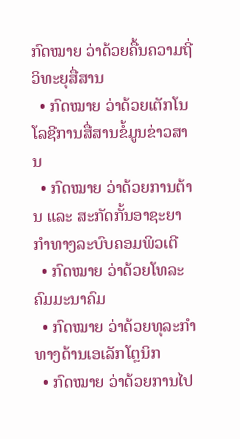ກົດໝາຍ ວ່າດ້ວຍຄື້ນຄວາມຖີ່ວິທະຍຸສື່ສານ
  • ກົດໝາຍ ວ່າດ້ວຍເຕັກໂນໂລຊີການສື່ສານຂໍ້ມູນຂ່າວສານ
  • ກົດໝາຍ ວ່າດ້ວຍການຕ້ານ ແລະ ສະກັດກັ້ນອາຊະຍາກຳທາງລະບົບຄອມພິວເຕີ
  • ກົດໝາຍ ວ່າດ້ວຍໂທລະຄົມມະນາຄົມ
  • ກົດໝາຍ ວ່າດ້ວຍທຸລະກຳທາງດ້ານເອເລັກໂຕຼນິກ
  • ກົດໝາຍ ວ່າດ້ວຍການໄປ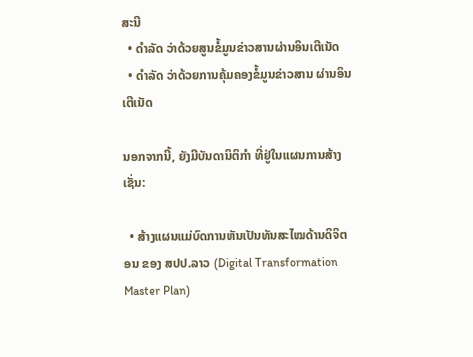ສະນີ
  • ດຳລັດ ວ່າດ້ວຍສູນຂໍ້ມູນຂ່າວສານຜ່ານອິນເຕີເນັດ
  • ດຳລັດ ວ່າດ້ວຍການຄຸ້ມຄອງຂໍ້ມູນຂ່າວສານ ຜ່ານອິນເຕີເນັດ

ນອກຈາກນີ້, ຍັງມີບັນດານິຕິກຳ ທີ່ຢູ່ໃນແຜນການສ້າງເຊັ່ນ:

  • ສ້າງແຜນແມ່ບົດການຫັນເປັນທັນສະໄໝດ້ານດິຈິຕອນ ຂອງ ສປປ.ລາວ (Digital Transformation Master Plan)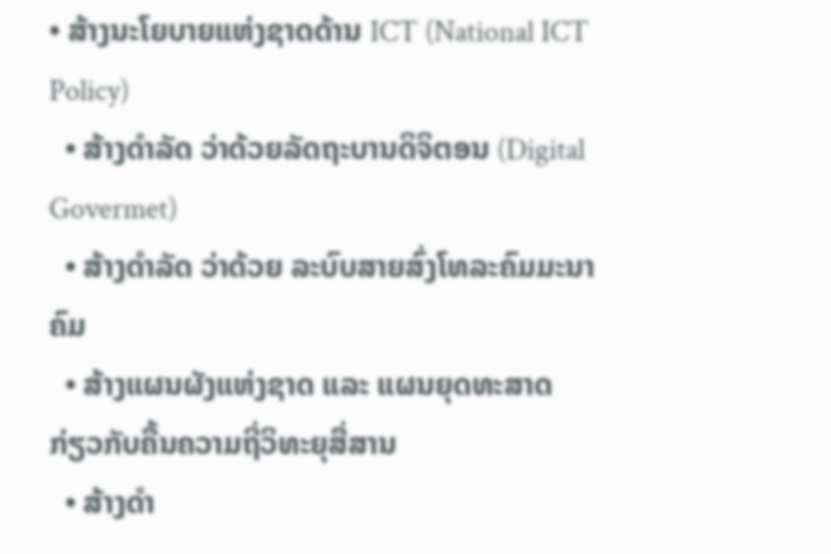• ສ້າງນະໂຍບາຍແຫ່ງຊາດດ້ານ ICT (National ICT Policy)
  • ສ້າງດຳລັດ ວ່າດ້ວຍລັດຖະບານດິຈິຕອນ (Digital Govermet)
  • ສ້າງດຳລັດ ວ່າດ້ວຍ ລະບົບສາຍສົ່ງໂທລະຄົມມະນາຄົມ
  • ສ້າງແຜນຜັງແຫ່ງຊາດ ແລະ ແຜນຍຸດທະສາດ ກ່ຽວກັບຄື້ນຄວາມຖີ່ວິທະຍຸສື່ສານ
  • ສ້າງດຳ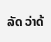ລັດ ວ່າດ້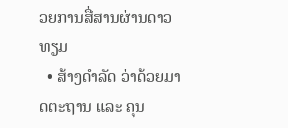ວຍການສື່ສານຜ່ານດາວທຽມ
  • ສ້າງດຳລັດ ວ່າດ້ວຍມາດຕະຖານ ແລະ ຄຸນ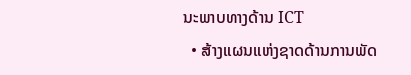ນະພາບທາງດ້ານ ICT
  • ສ້າງແຜນແຫ່ງຊາດດ້ານການພັດ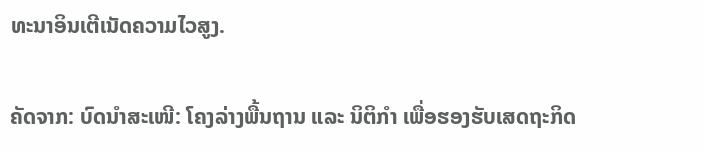ທະນາອິນເຕີເນັດຄວາມໄວສູງ.

ຄັດຈາກ: ບົດນຳສະເໜີ: ໂຄງລ່າງພື້ນຖານ ແລະ ນິຕິກຳ ເພື່ອຮອງຮັບເສດຖະກິດ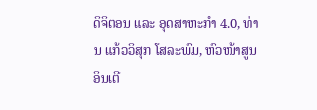ດິຈິຕອນ ແລະ ອຸດສາຫະກຳ 4.0, ທ່ານ ແກ້ວວິສຸກ ໂສລະພົມ, ຫົວໜ້າສູນອິນເຕີ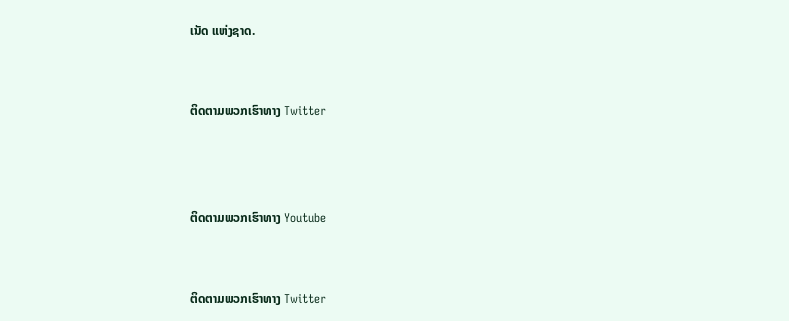ເນັດ ແຫ່ງຊາດ.


ຕິດຕາມພວກເຮົາທາງ Twitter



ຕິດຕາມພວກເຮົາທາງ Youtube


ຕິດຕາມພວກເຮົາທາງ Twitter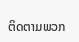ຕິດຕາມພວກ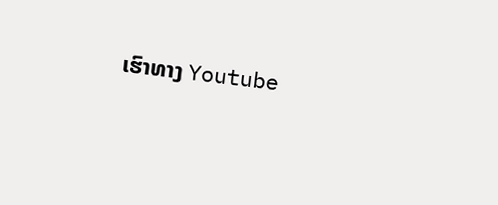ເຮົາທາງ Youtube